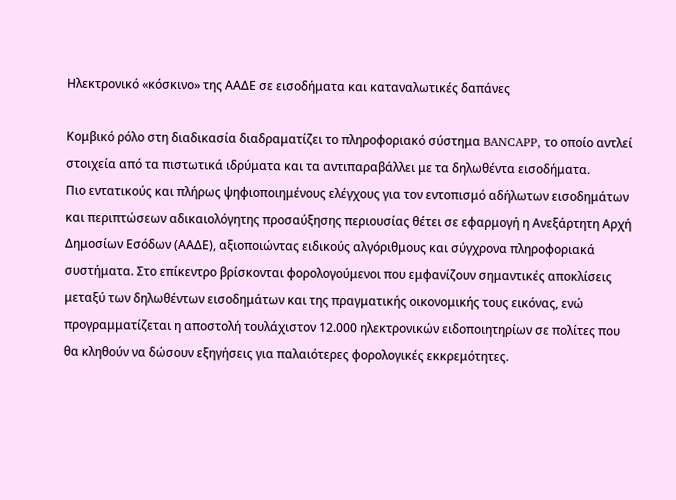Ηλεκτρονικό «κόσκινο» της ΑΑΔΕ σε εισοδήματα και καταναλωτικές δαπάνες

Κομβικό ρόλο στη διαδικασία διαδραματίζει το πληροφοριακό σύστημα BANCAPP, το οποίο αντλεί στοιχεία από τα πιστωτικά ιδρύματα και τα αντιπαραβάλλει με τα δηλωθέντα εισοδήματα.
Πιο εντατικούς και πλήρως ψηφιοποιημένους ελέγχους για τον εντοπισμό αδήλωτων εισοδημάτων και περιπτώσεων αδικαιολόγητης προσαύξησης περιουσίας θέτει σε εφαρμογή η Ανεξάρτητη Αρχή Δημοσίων Εσόδων (ΑΑΔΕ), αξιοποιώντας ειδικούς αλγόριθμους και σύγχρονα πληροφοριακά συστήματα. Στο επίκεντρο βρίσκονται φορολογούμενοι που εμφανίζουν σημαντικές αποκλίσεις μεταξύ των δηλωθέντων εισοδημάτων και της πραγματικής οικονομικής τους εικόνας, ενώ προγραμματίζεται η αποστολή τουλάχιστον 12.000 ηλεκτρονικών ειδοποιητηρίων σε πολίτες που θα κληθούν να δώσουν εξηγήσεις για παλαιότερες φορολογικές εκκρεμότητες.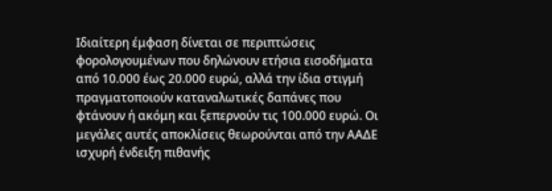Ιδιαίτερη έμφαση δίνεται σε περιπτώσεις φορολογουμένων που δηλώνουν ετήσια εισοδήματα από 10.000 έως 20.000 ευρώ, αλλά την ίδια στιγμή πραγματοποιούν καταναλωτικές δαπάνες που φτάνουν ή ακόμη και ξεπερνούν τις 100.000 ευρώ. Οι μεγάλες αυτές αποκλίσεις θεωρούνται από την ΑΑΔΕ ισχυρή ένδειξη πιθανής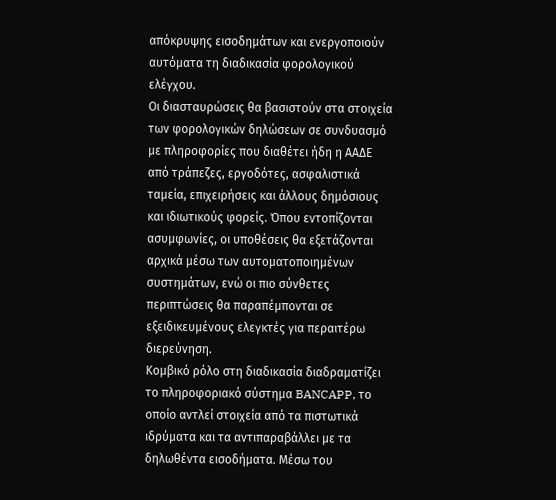απόκρυψης εισοδημάτων και ενεργοποιούν αυτόματα τη διαδικασία φορολογικού ελέγχου.
Οι διασταυρώσεις θα βασιστούν στα στοιχεία των φορολογικών δηλώσεων σε συνδυασμό με πληροφορίες που διαθέτει ήδη η ΑΑΔΕ από τράπεζες, εργοδότες, ασφαλιστικά ταμεία, επιχειρήσεις και άλλους δημόσιους και ιδιωτικούς φορείς. Όπου εντοπίζονται ασυμφωνίες, οι υποθέσεις θα εξετάζονται αρχικά μέσω των αυτοματοποιημένων συστημάτων, ενώ οι πιο σύνθετες περιπτώσεις θα παραπέμπονται σε εξειδικευμένους ελεγκτές για περαιτέρω διερεύνηση.
Κομβικό ρόλο στη διαδικασία διαδραματίζει το πληροφοριακό σύστημα BANCAPP, το οποίο αντλεί στοιχεία από τα πιστωτικά ιδρύματα και τα αντιπαραβάλλει με τα δηλωθέντα εισοδήματα. Μέσω του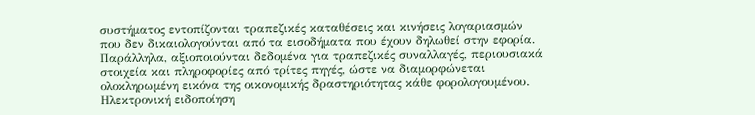συστήματος εντοπίζονται τραπεζικές καταθέσεις και κινήσεις λογαριασμών που δεν δικαιολογούνται από τα εισοδήματα που έχουν δηλωθεί στην εφορία.
Παράλληλα, αξιοποιούνται δεδομένα για τραπεζικές συναλλαγές, περιουσιακά στοιχεία και πληροφορίες από τρίτες πηγές, ώστε να διαμορφώνεται ολοκληρωμένη εικόνα της οικονομικής δραστηριότητας κάθε φορολογουμένου.
Ηλεκτρονική ειδοποίηση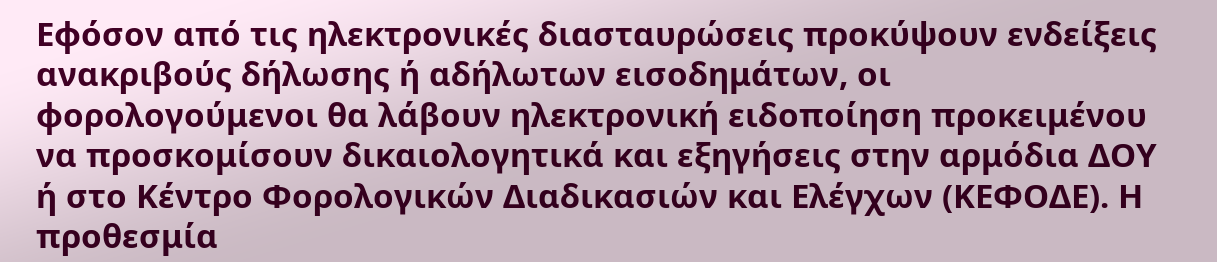Εφόσον από τις ηλεκτρονικές διασταυρώσεις προκύψουν ενδείξεις ανακριβούς δήλωσης ή αδήλωτων εισοδημάτων, οι φορολογούμενοι θα λάβουν ηλεκτρονική ειδοποίηση προκειμένου να προσκομίσουν δικαιολογητικά και εξηγήσεις στην αρμόδια ΔΟΥ ή στο Κέντρο Φορολογικών Διαδικασιών και Ελέγχων (ΚΕΦΟΔΕ). Η προθεσμία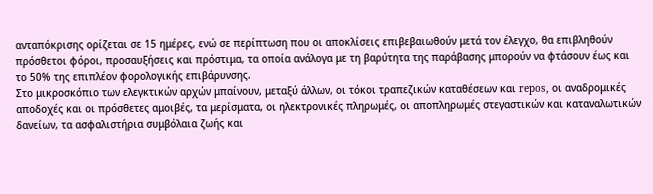ανταπόκρισης ορίζεται σε 15 ημέρες, ενώ σε περίπτωση που οι αποκλίσεις επιβεβαιωθούν μετά τον έλεγχο, θα επιβληθούν πρόσθετοι φόροι, προσαυξήσεις και πρόστιμα, τα οποία ανάλογα με τη βαρύτητα της παράβασης μπορούν να φτάσουν έως και το 50% της επιπλέον φορολογικής επιβάρυνσης.
Στο μικροσκόπιο των ελεγκτικών αρχών μπαίνουν, μεταξύ άλλων, οι τόκοι τραπεζικών καταθέσεων και repos, οι αναδρομικές αποδοχές και οι πρόσθετες αμοιβές, τα μερίσματα, οι ηλεκτρονικές πληρωμές, οι αποπληρωμές στεγαστικών και καταναλωτικών δανείων, τα ασφαλιστήρια συμβόλαια ζωής και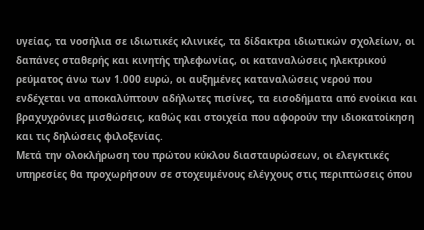υγείας, τα νοσήλια σε ιδιωτικές κλινικές, τα δίδακτρα ιδιωτικών σχολείων, οι δαπάνες σταθερής και κινητής τηλεφωνίας, οι καταναλώσεις ηλεκτρικού ρεύματος άνω των 1.000 ευρώ, οι αυξημένες καταναλώσεις νερού που ενδέχεται να αποκαλύπτουν αδήλωτες πισίνες, τα εισοδήματα από ενοίκια και βραχυχρόνιες μισθώσεις, καθώς και στοιχεία που αφορούν την ιδιοκατοίκηση και τις δηλώσεις φιλοξενίας.
Μετά την ολοκλήρωση του πρώτου κύκλου διασταυρώσεων, οι ελεγκτικές υπηρεσίες θα προχωρήσουν σε στοχευμένους ελέγχους στις περιπτώσεις όπου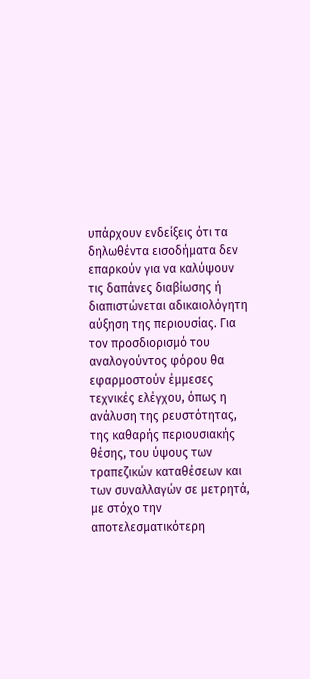υπάρχουν ενδείξεις ότι τα δηλωθέντα εισοδήματα δεν επαρκούν για να καλύψουν τις δαπάνες διαβίωσης ή διαπιστώνεται αδικαιολόγητη αύξηση της περιουσίας. Για τον προσδιορισμό του αναλογούντος φόρου θα εφαρμοστούν έμμεσες τεχνικές ελέγχου, όπως η ανάλυση της ρευστότητας, της καθαρής περιουσιακής θέσης, του ύψους των τραπεζικών καταθέσεων και των συναλλαγών σε μετρητά, με στόχο την αποτελεσματικότερη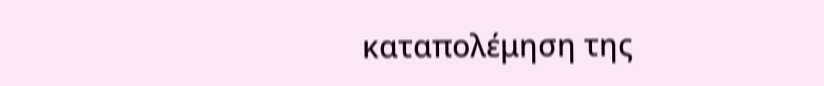καταπολέμηση της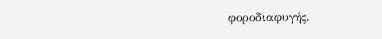φοροδιαφυγής.